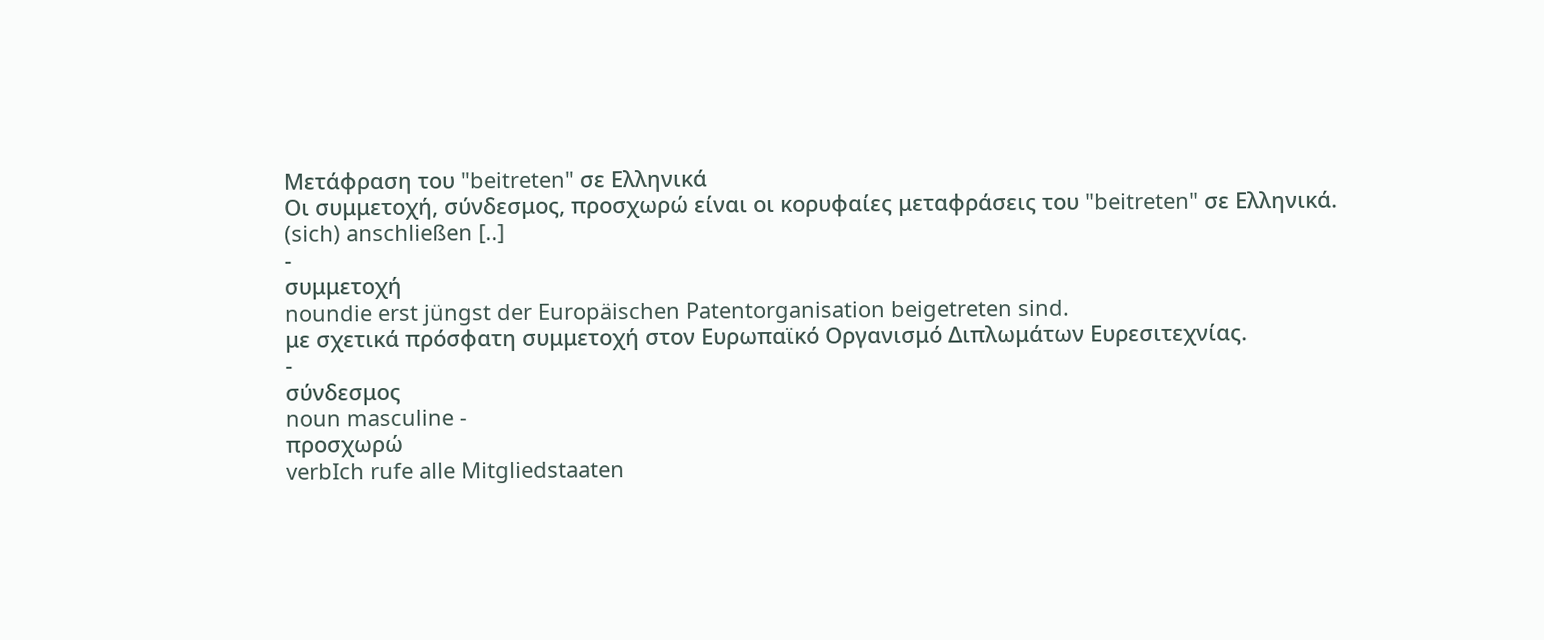Μετάφραση του "beitreten" σε Ελληνικά
Οι συμμετοχή, σύνδεσμος, προσχωρώ είναι οι κορυφαίες μεταφράσεις του "beitreten" σε Ελληνικά.
(sich) anschließen [..]
-
συμμετοχή
noundie erst jüngst der Europäischen Patentorganisation beigetreten sind.
με σχετικά πρόσφατη συμμετοχή στον Ευρωπαϊκό Οργανισμό Διπλωμάτων Ευρεσιτεχνίας.
-
σύνδεσμος
noun masculine -
προσχωρώ
verbIch rufe alle Mitgliedstaaten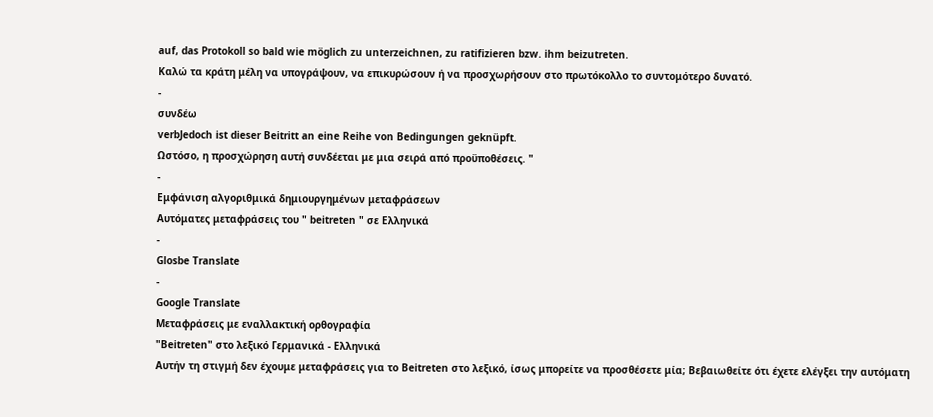auf, das Protokoll so bald wie möglich zu unterzeichnen, zu ratifizieren bzw. ihm beizutreten.
Καλώ τα κράτη μέλη να υπογράψουν, να επικυρώσουν ή να προσχωρήσουν στο πρωτόκολλο το συντομότερο δυνατό.
-
συνδέω
verbJedoch ist dieser Beitritt an eine Reihe von Bedingungen geknüpft.
Ωστόσο, η προσχώρηση αυτή συνδέεται με μια σειρά από προϋποθέσεις. "
-
Εμφάνιση αλγοριθμικά δημιουργημένων μεταφράσεων
Αυτόματες μεταφράσεις του " beitreten " σε Ελληνικά
-
Glosbe Translate
-
Google Translate
Μεταφράσεις με εναλλακτική ορθογραφία
"Beitreten" στο λεξικό Γερμανικά - Ελληνικά
Αυτήν τη στιγμή δεν έχουμε μεταφράσεις για το Beitreten στο λεξικό, ίσως μπορείτε να προσθέσετε μία; Βεβαιωθείτε ότι έχετε ελέγξει την αυτόματη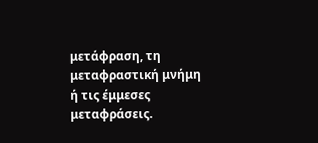μετάφραση, τη μεταφραστική μνήμη ή τις έμμεσες μεταφράσεις.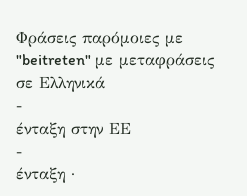Φράσεις παρόμοιες με "beitreten" με μεταφράσεις σε Ελληνικά
-
ένταξη στην ΕΕ
-
ένταξη ·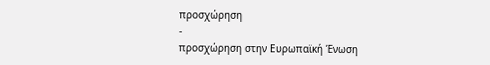προσχώρηση
-
προσχώρηση στην Ευρωπαϊκή Ένωση